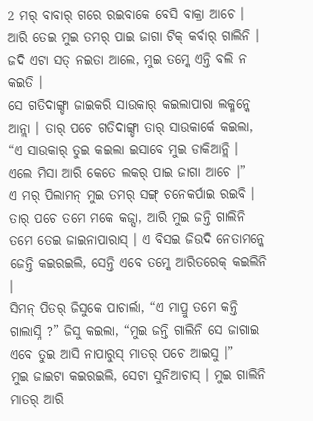2 ମର୍ ବାବାର୍ ଗରେ ରଇବାକେ ବେସି ବାକ୍ରା ଆଚେ । ଆରି ତେଇ ମୁଇ ତମର୍ ପାଇ ଜାଗା ଟିକ୍ କର୍ବାର୍ ଗାଲିନି । ଜଦି ଏଟା ସତ୍ ନଇତା ଆଲେ, ମୁଇ ତମ୍କେ ଏନ୍ତି ବଲି ନ କଇତି ।
ସେ ଗତିଦାଙ୍ଗ୍ଡା ଜାଇକରି ସାଉକାର୍ କଇଲାପାରା ଲକ୍ମନ୍କେ ଆନ୍ଲା । ତାର୍ ପଚେ ଗତିଦାଙ୍ଗ୍ଡା ତାର୍ ସାଉକାର୍କେ କଇଲା, “ଏ ସାଉକାର୍ ତୁଇ କଇଲା ଇସାବେ ମୁଇ ଡାକିଆନ୍ଲି । ଏଲେ ମିସା ଆରି କେତେ ଲକର୍ ପାଇ ଜାଗା ଆଚେ ।”
ଏ ମର୍ ପିଲାମନ୍ ମୁଇ ତମର୍ ସଙ୍ଗ୍ ଚନେକର୍ପାଇ ରଇବି । ତାର୍ ପଚେ ତମେ ମକେ କଜ୍ସା, ଆରି ମୁଇ ଜନ୍ତି ଗାଲିନି ତମେ ତେଇ ଜାଇନାପାରାସ୍ । ଏ ବିସଇ ଜିଉଦି ନେତାମନ୍କେ ଜେନ୍ତି କଇରଇଲି, ସେନ୍ତି ଏବେ ତମ୍କେ ଆରିତରେକ୍ କଇଲିନି ।
ସିମନ୍ ପିତର୍ ଜିସୁକେ ପାଚାର୍ଲା, “ଏ ମାପ୍ରୁ ତମେ କନ୍ତି ଗାଲାସ୍ନି ?” ଜିସୁ କଇଲା, “ମୁଇ ଜନ୍ତି ଗାଲିନି ସେ ଜାଗାଇ ଏବେ ତୁଇ ଆସି ନାପାରୁସ୍ ମାତର୍ ପଚେ ଆଇସୁ ।”
ମୁଇ ଜାଇଟା କଇରଇଲି, ସେଟା ସୁନିଆଚାସ୍ । ମୁଇ ଗାଲିନି ମାତର୍ ଆରି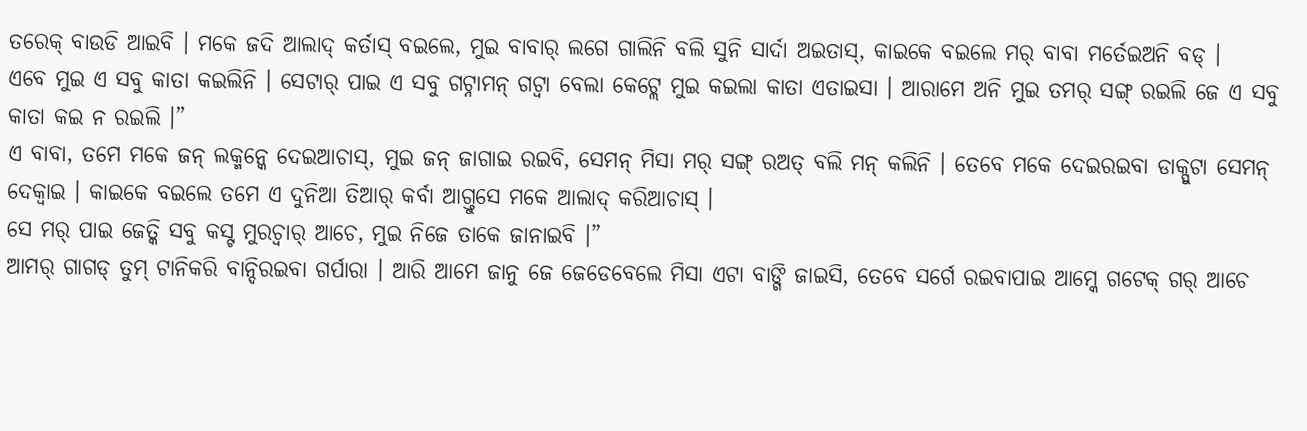ତରେକ୍ ବାଉଡି ଆଇବି । ମକେ ଜଦି ଆଲାଦ୍ କର୍ତାସ୍ ବଇଲେ, ମୁଇ ବାବାର୍ ଲଗେ ଗାଲିନି ବଲି ସୁନି ସାର୍ଦା ଅଇତାସ୍, କାଇକେ ବଇଲେ ମର୍ ବାବା ମର୍ତେଇଅନି ବଡ୍ ।
ଏବେ ମୁଇ ଏ ସବୁ କାତା କଇଲିନି । ସେଟାର୍ ପାଇ ଏ ସବୁ ଗଟ୍ନାମନ୍ ଗଟ୍ବା ବେଲା କେଟ୍ଲେ ମୁଇ କଇଲା କାତା ଏତାଇସା । ଆରାମେ ଅନି ମୁଇ ତମର୍ ସଙ୍ଗ୍ ରଇଲି ଜେ ଏ ସବୁ କାତା କଇ ନ ରଇଲି ।”
ଏ ବାବା, ତମେ ମକେ ଜନ୍ ଲକ୍ମନ୍କେ ଦେଇଆଚାସ୍, ମୁଇ ଜନ୍ ଜାଗାଇ ରଇବି, ସେମନ୍ ମିସା ମର୍ ସଙ୍ଗ୍ ରଅତ୍ ବଲି ମନ୍ କଲିନି । ତେବେ ମକେ ଦେଇରଇବା ଡାକ୍ପୁଟା ସେମନ୍ ଦେକ୍ବାଇ । କାଇକେ ବଇଲେ ତମେ ଏ ଦୁନିଆ ତିଆର୍ କର୍ବା ଆଗ୍ତୁସେ ମକେ ଆଲାଦ୍ କରିଆଚାସ୍ ।
ସେ ମର୍ ପାଇ ଜେତ୍କି ସବୁ କସ୍ଟ ମୁରଚ୍ବାର୍ ଆଚେ, ମୁଇ ନିଜେ ତାକେ ଜାନାଇବି ।”
ଆମର୍ ଗାଗଡ୍ ତୁମ୍ ଟାନିକରି ବାନ୍ଦିରଇବା ଗର୍ପାରା । ଆରି ଆମେ ଜାନୁ ଜେ ଜେଡେବେଲେ ମିସା ଏଟା ବାଙ୍ଗି ଜାଇସି, ତେବେ ସର୍ଗେ ରଇବାପାଇ ଆମ୍କେ ଗଟେକ୍ ଗର୍ ଆଚେ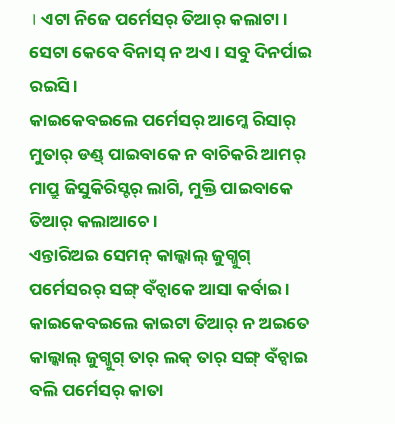। ଏଟା ନିଜେ ପର୍ମେସର୍ ତିଆର୍ କଲାଟା । ସେଟା କେବେ ବିନାସ୍ ନ ଅଏ । ସବୁ ଦିନର୍ପାଇ ରଇସି ।
କାଇକେବଇଲେ ପର୍ମେସର୍ ଆମ୍କେ ରିସାର୍ ମୁତାର୍ ଡଣ୍ଡ୍ ପାଇବାକେ ନ ବାଚିକରି ଆମର୍ ମାପ୍ରୁ ଜିସୁକିରିସ୍ଟର୍ ଲାଗି, ମୁକ୍ତି ପାଇବାକେ ତିଆର୍ କଲାଆଚେ ।
ଏନ୍ତାରିଅଇ ସେମନ୍ କାଲ୍କାଲ୍ ଜୁଗ୍ଜୁଗ୍ ପର୍ମେସରର୍ ସଙ୍ଗ୍ ବଁଚ୍ବାକେ ଆସା କର୍ବାଇ । କାଇକେବଇଲେ କାଇଟା ତିଆର୍ ନ ଅଇତେ କାଲ୍କାଲ୍ ଜୁଗ୍ଜୁଗ୍ ତାର୍ ଲକ୍ ତାର୍ ସଙ୍ଗ୍ ବଁଚ୍ବାଇ ବଲି ପର୍ମେସର୍ କାତା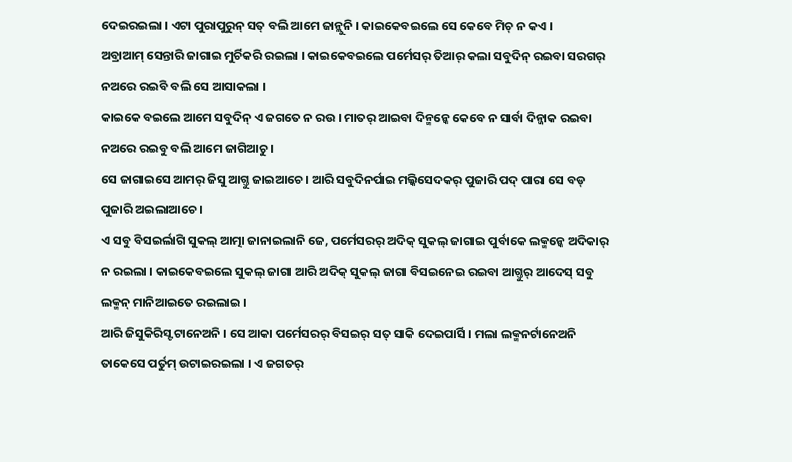ଦେଇରଇଲା । ଏଟା ପୁରାପୁରୁନ୍ ସତ୍ ବଲି ଆମେ ଜାନ୍ଲୁନି । କାଇକେବଇଲେ ସେ କେବେ ମିଚ୍ ନ କଏ ।
ଅବ୍ରାଆମ୍ ସେନ୍ତାରି ଜାଗାଇ ମୁର୍ଚିକରି ରଇଲା । କାଇକେବଇଲେ ପର୍ମେସର୍ ତିଆର୍ କଲା ସବୁଦିନ୍ ରଇବା ସରଗର୍ ନଅରେ ରଇବି ବଲି ସେ ଆସାକଲା ।
କାଇକେ ବଇଲେ ଆମେ ସବୁଦିନ୍ ଏ ଜଗତେ ନ ରଉ । ମାତର୍ ଆଇବା ଦିନ୍ମନ୍କେ କେବେ ନ ସାର୍ବା ଦିନ୍ଜାକ ରଇବା ନଅରେ ରଇବୁ ବଲି ଆମେ ଜାଗିଆଚୁ ।
ସେ ଜାଗାଇସେ ଆମର୍ ଜିସୁ ଆଗ୍ତୁ ଜାଇଆଚେ । ଆରି ସବୁଦିନର୍ପାଇ ମଲ୍କିସେଦକର୍ ପୁଜାରି ପଦ୍ ପାରା ସେ ବଡ୍ ପୁଜାରି ଅଇଲାଆଚେ ।
ଏ ସବୁ ବିସଇର୍ଲାଗି ସୁକଲ୍ ଆତ୍ମା ଜାନାଇଲାନି ଜେ, ପର୍ମେସରର୍ ଅଦିକ୍ ସୁକଲ୍ ଜାଗାଇ ପୁର୍ବାକେ ଲକ୍ମନ୍କେ ଅଦିକାର୍ ନ ରଇଲା । କାଇକେବଇଲେ ସୁକଲ୍ ଜାଗା ଆରି ଅଦିକ୍ ସୁକଲ୍ ଜାଗା ବିସଇନେଇ ରଇବା ଆଗ୍ତୁର୍ ଆଦେସ୍ ସବୁ ଲକ୍ମନ୍ ମାନିଆଇତେ ରଇଲାଇ ।
ଆରି ଜିସୁକିରିସ୍ଟ ଟାନେଅନି । ସେ ଆକା ପର୍ମେସରର୍ ବିସଇର୍ ସତ୍ ସାକି ଦେଇପାର୍ସି । ମଲା ଲକ୍ମନର୍ଟାନେଅନି ତାକେସେ ପର୍ତୁମ୍ ଉଟାଇରଇଲା । ଏ ଜଗତର୍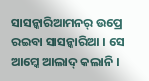ସାସନ୍କାରିଆମନର୍ ଉପ୍ରେ ରଇବା ସାସନ୍କାରିଆ । ସେ ଆମ୍କେ ଆଲାଦ୍ କଲାନି ।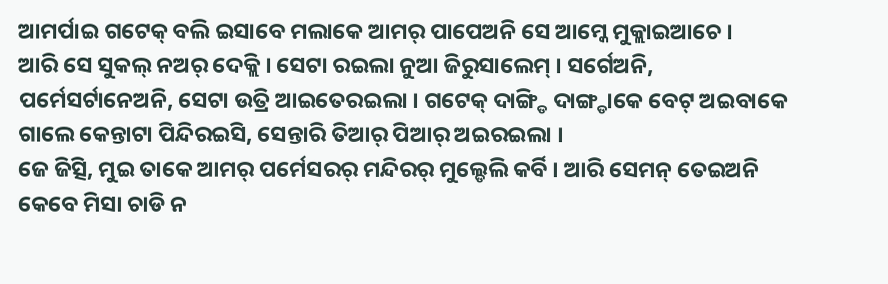ଆମର୍ପାଇ ଗଟେକ୍ ବଲି ଇସାବେ ମଲାକେ ଆମର୍ ପାପେଅନି ସେ ଆମ୍କେ ମୁକ୍ଲାଇଆଚେ ।
ଆରି ସେ ସୁକଲ୍ ନଅର୍ ଦେକ୍ଲି । ସେଟା ରଇଲା ନୁଆ ଜିରୁସାଲେମ୍ । ସର୍ଗେଅନି, ପର୍ମେସର୍ଟାନେଅନି, ସେଟା ଉତ୍ରି ଆଇତେରଇଲା । ଗଟେକ୍ ଦାଙ୍ଗ୍ଡି ଦାଙ୍ଗ୍ଡାକେ ବେଟ୍ ଅଇବାକେ ଗାଲେ କେନ୍ତାଟା ପିନ୍ଦିରଇସି, ସେନ୍ତାରି ତିଆର୍ ପିଆର୍ ଅଇରଇଲା ।
ଜେ ଜିତ୍ସି, ମୁଇ ତାକେ ଆମର୍ ପର୍ମେସରର୍ ମନ୍ଦିରର୍ ମୁଲ୍ଡେଲି କର୍ବି । ଆରି ସେମନ୍ ତେଇଅନି କେବେ ମିସା ଚାଡି ନ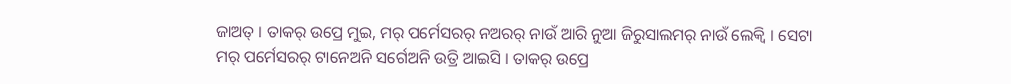ଜାଅତ୍ । ତାକର୍ ଉପ୍ରେ ମୁଇ, ମର୍ ପର୍ମେସରର୍ ନଅରର୍ ନାଉଁ ଆରି ନୁଆ ଜିରୁସାଲମର୍ ନାଉଁ ଲେକ୍ବି । ସେଟା ମର୍ ପର୍ମେସରର୍ ଟାନେଅନି ସର୍ଗେଅନି ଉତ୍ରି ଆଇସି । ତାକର୍ ଉପ୍ରେ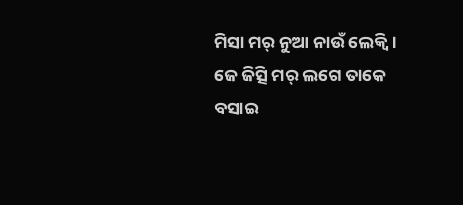ମିସା ମର୍ ନୁଆ ନାଉଁ ଲେକ୍ବି ।
ଜେ ଜିତ୍ସି ମର୍ ଲଗେ ତାକେ ବସାଇ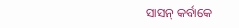ସାସନ୍ କର୍ବାକେ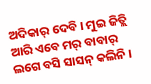ଅଦିକାର୍ ଦେବି । ମୁଇ ଜିତ୍ଲି ଆରି ଏବେ ମର୍ ବାବାର୍ ଲଗେ ବସି ସାସନ୍ କଲିନି ।